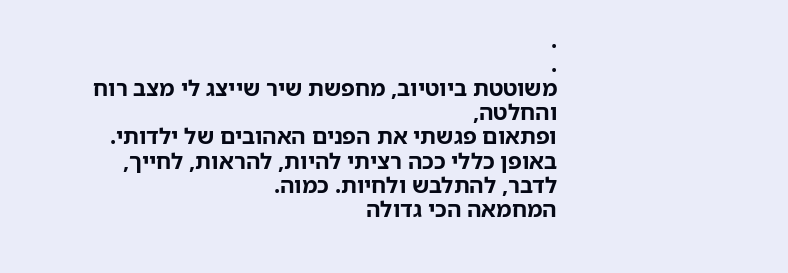.
.
משוטטת ביוטיוב, מחפשת שיר שייצג לי מצב רוח והחלטה,
ופתאום פגשתי את הפנים האהובים של ילדותי.
באופן כללי ככה רציתי להיות, להראות, לחייך, לדבר, להתלבש ולחיות. כמוה.
המחמאה הכי גדולה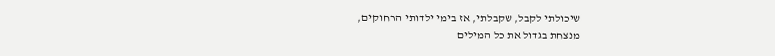שיכולתי לקבל, שקבלתי, אז בימי ילדותי הרחוקים,
מנצחת בגדול את כל המילים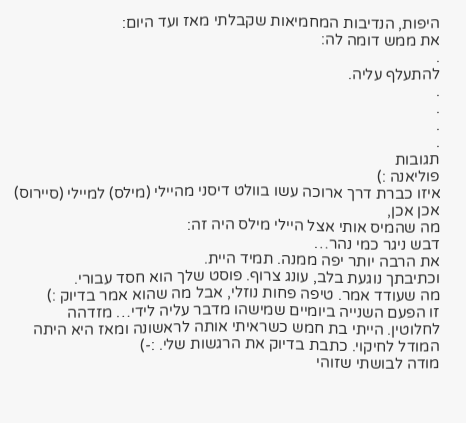היפות, הנדיבות המחמיאות שקבלתי מאז ועד היום:
את ממש דומה לה:
.
להתעלף עליה.
.
.
.
.
תגובות
פוליאנה :)
איזו כברת דרך ארוכה עשו בוולט דיסני מהיילי (מילס) למיילי (סיירוס)
אכן אכן,
מה שהמיס אותי אצל היילי מילס היה זה:
דבש ניגר כמי נהר…
את הרבה יותר יפה ממנה. תמיד היית.
וכתיבתך נוגעת בלב, עונג צרוף. פוסט שלך הוא חסד עבורי.
מה שעודד אמר. טיפה פחות נוזלי, אבל מה שהוא אמר בדיוק :)
זו הפעם השנייה ביומיים שמישהו מדבר עליה לידי… מזדהה לחלוטין. הייתי בת חמש כשראיתי אותה לראשונה ומאז היא היתה המודל לחיקוי. כתבת בדיוק את הרגשות שלי. :-)
מודה לבושתי שזוהי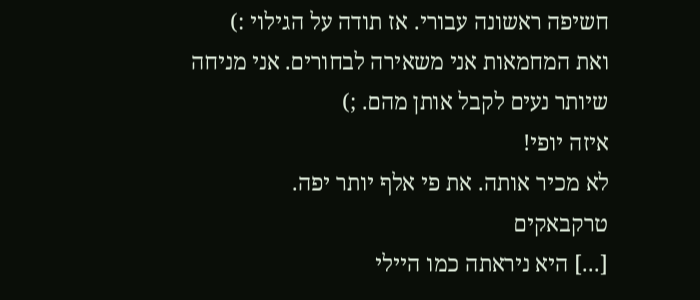חשיפה ראשונה עבורי. אז תודה על הגילוי :)
ואת המחמאות אני משאירה לבחורים. אני מניחה שיותר נעים לקבל אותן מהם. ;)
איזה יופי!
לא מכיר אותה. את פי אלף יותר יפה.
טרקבאקים
[...] היא ניראתה כמו היילי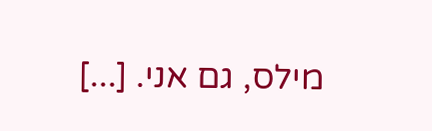מילס, גם אני. [...]